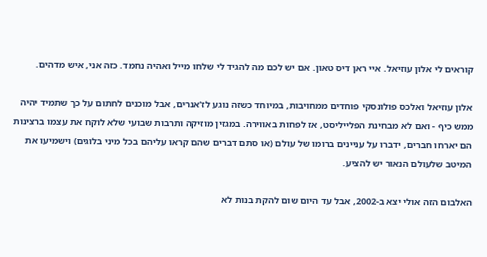קוראים לי אלון עוזיאל. איי ראן דיס טאון. אם יש לכם מה להגיד לי שלחו מייל ואהיה נחמד. כזה אני, איש מדהים.

אלון עוזיאל ואלכס פולונסקי פוחדים ממחויבות, במיוחד כשזה נוגע לז'אנרים, אבל מוכנים לחתום על כך שתמיד יהיה ממש כיף - ואם לא מבחינת הפלייליסט, אז לפחות באווירה. במגזין מוזיקה ותרבות שבועי שלא לוקח את עצמו ברצינות הם יארחו חברים, ידברו על עניינים ברומו של עולם (או סתם דברים שהם קראו עליהם בכל מיני בלוגים) וישמיעו את המיטב שלעולם הנאור יש להציע.

האלבום הזה אולי יצא ב-2002, אבל עד היום שום להקת בנות לא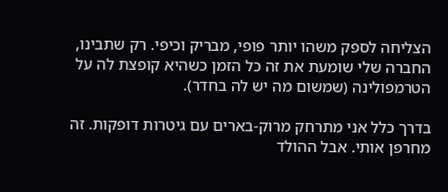הצליחה לספק משהו יותר פופי, מבריק וכיפי. רק שתבינו, החברה שלי שומעת את זה כל הזמן כשהיא קופצת לה על הטרמפולינה (שמשום מה יש לה בחדר).

בדרך כלל אני מתרחק מרוק-בארים עם גיטרות דופקות. זה מחרפן אותי. אבל ההולד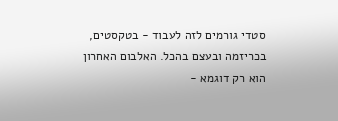סטדי גורמים לזה לעבוד - בטקסטים, בכריזמה ובעצם בהכל. האלבום האחרון הוא רק דוגמא -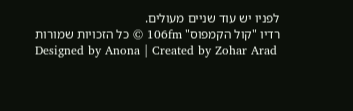לפניו יש עוד שניים מעולים.
רדיו "קול הקמפוס" 106fm © כל הזכויות שמורות
Designed by Anona | Created by Zohar Arad